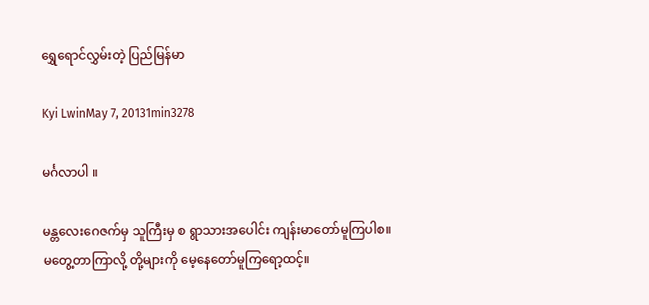ရွှေရောင်လွှမ်းတဲ့ ပြည်မြန်မာ

Kyi LwinMay 7, 20131min3278

မင်္ဂလာပါ ။

မန္တလေးဂေဇက်မှ သူကြီးမှ စ ရွာသားအပေါင်း ကျန်းမာတော်မူကြပါစ။  မတွေ့တာကြာလို့ တို့များကို မေ့နေတော်မူကြရော့ထင့်။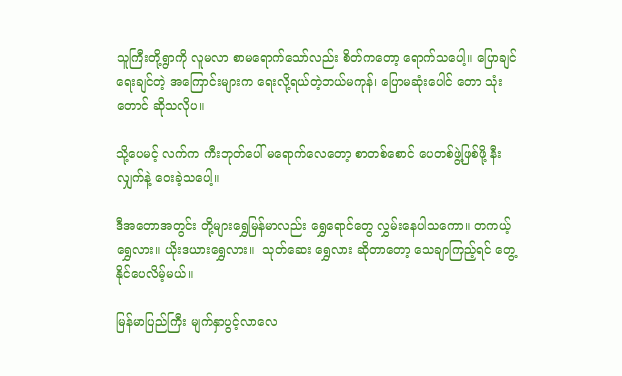သူကြီးတို့ရွာကို လူမလာ စာမရောက်သော်လည်း စိတ်ကတော့ ရောက်သပေါ့။ ပြောချင် ရေးချင်တဲ့ အကြောင်းများက ရေးလို့ရယ်တဲ့ဘယ်မကုန်၊ ပြောမဆုံးပေါင် တော သုံးတောင် ဆိုသလိုပ။

သို့ပေမင့် လက်က ကီးဘုတ်ပေါ် မရောက်လေတော့ စာတစ်စောင် ပေတစ်ဖွဲ့ဖြစ်ဖို့ နီးလျှက်နဲ့ ဝေးခဲ့သပေါ့။

ဒီအတောအတွင်း တို့များရွှေမြန်မာလည်း ရွှေရောင်တွေ လွှမ်းနေပါသကော။ တကယ့် ရွှေလား။ ယိုးဒယားရွှေလား။  သုတ်ဆေး ရွှေလား ဆိုတာတော့ သေချာကြည့်ရင် တွေ့နိုင်ပေလိမ့်မယ်။

မြန်မာပြည်ကြီး မျက်နှာပွင့်လာလေ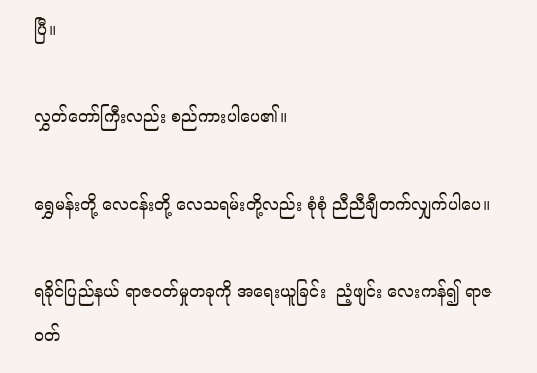ပြီ။

လွှတ်တော်ကြီးလည်း စည်ကားပါပေ၏။

ရွှေမန်းတို့ လေငန်းတို့ လေသရမ်းတို့လည်း စုံစုံ ညီညီချီတက်လျှက်ပါပေ။

ရခိုင်ပြည်နယ် ရာဇဝတ်မှုတခုကို အရေးယူခြင်း  ညံ့ဖျင်း လေးကန်၍ ရာဇဝတ်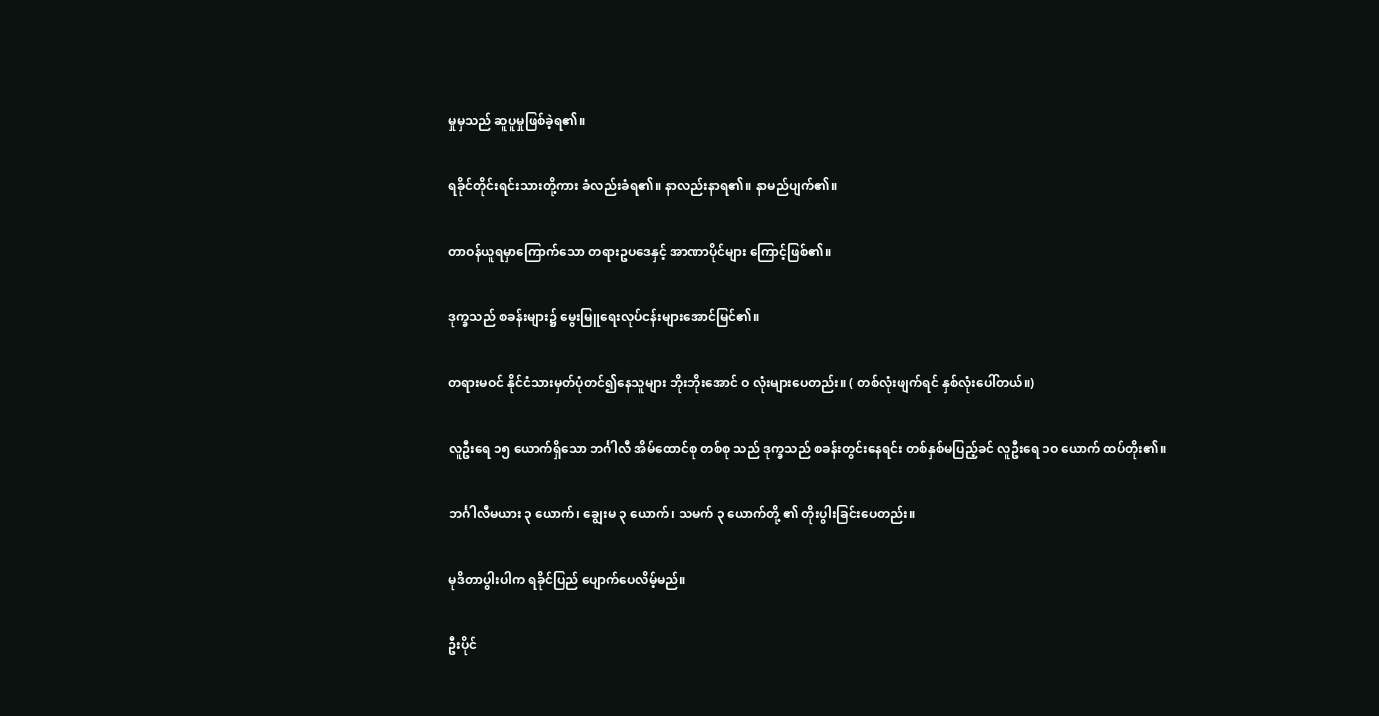မှုမှသည် ဆူပူမှုဖြစ်ခဲ့ရ၏။

ရခိုင်တိုင်းရင်းသားတို့ကား ခံလည်းခံရ၏။ နာလည်းနာရ၏။ နာမည်ပျက်၏။

တာဝန်ယူရမှာကြောက်သော တရားဥပဒေနှင့် အာဏာပိုင်များ ကြောင့်ဖြစ်၏။

ဒုက္ခသည် စခန်းများ၌ မွေးမြူရေးလုပ်ငန်းများအောင်မြင်၏။

တရားမဝင် နိုင်ငံသားမှတ်ပုံတင်၍နေသူများ ဘိုးဘိုးအောင် ဝ လုံးများပေတည်း။ ( တစ်လုံးဖျက်ရင် နှစ်လုံးပေါ်တယ်။)

လူဦးရေ ၁၅ ယောက်ရှိသော ဘင်္ဂါလီ အိမ်ထောင်စု တစ်စု သည် ဒုက္ခသည် စခန်းတွင်းနေရင်း တစ်နှစ်မပြည့်ခင် လူဦးရေ ၁ဝ ယောက် ထပ်တိုး၏။

ဘင်္ဂါလီမယား ၃ ယောက်၊ ချွေးမ ၃ ယောက်၊ သမက် ၃ ယောက်တို့ ၏ တိုးပွါးခြင်းပေတည်း။

မုဒိတာပွါးပါက ရခိုင်ပြည် ပျောက်ပေလိမ့်မည်။

ဦးပိုင်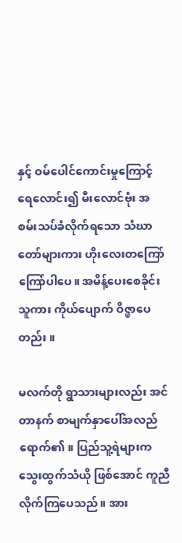နှင့် ဝမ်ပေါင်ကောင်းမှုကြောင့် ရေလောင်း၍ မီးလောင်ဗုံး အစမ်းသပ်ခံလိုက်ရသော သံဃာတော်များကား ဟိုးလေးတကြော်ကြော်ပါပေ။ အမိန့်ပေးစေခိုင်းသူကား ကိုယ်ပျောက် ဝိဇ္ဖာပေတည်း။

မလက်တို ရွာသားများလည်း အင်တာနက် စာမျက်နှာပေါ်အလည်ရောက်၏။ ပြည်သူ့ရဲများက  သွေးထွက်သံယို ဖြစ်အောင် ကူညီလိုက်ကြပေသည်။ အား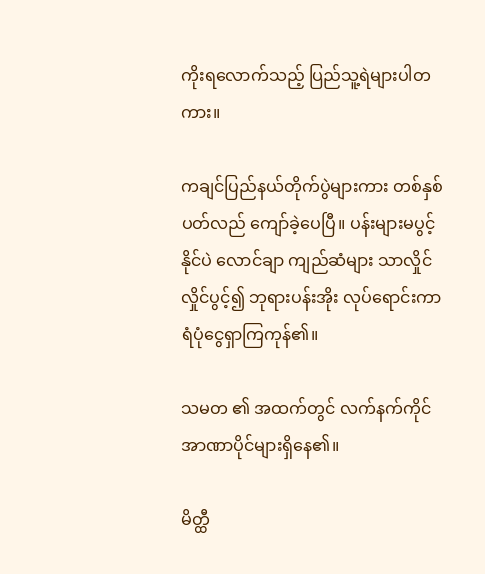ကိုးရလောက်သည့် ပြည်သူ့ရဲများပါတကား။

ကချင်ပြည်နယ်တိုက်ပွဲများကား တစ်နှစ်ပတ်လည် ကျော်ခဲ့ပေပြီ။ ပန်းများမပွင့်နိုင်ပဲ လောင်ချာ ကျည်ဆံများ သာလှိုင်လှိုင်ပွင့်၍ ဘုရားပန်းအိုး လုပ်ရောင်းကာ ရံပုံငွေရှာကြကုန်၏။

သမတ ၏ အထက်တွင် လက်နက်ကိုင် အာဏာပိုင်များရှိနေ၏။

မိတ္ထီ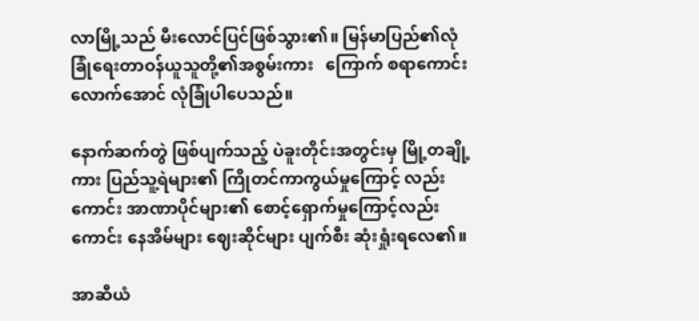လာမြို့သည် မီးလောင်ပြင်ဖြစ်သွား၏။ မြန်မာပြည်၏လုံခြုံရေးတာဝန်ယူသူတို့၏အစွမ်းကား   ကြောက် စရာကောင်းလောက်အောင် လုံခြုံပါပေသည်။

နောက်ဆက်တွဲ ဖြစ်ပျက်သည့် ပဲခူးတိုင်းအတွင်းမှ မြို့တချို့ကား ပြည်သူ့ရဲများ၏ ကြိုတင်ကာကွယ်မှုကြောင့် လည်းကောင်း အာဏာပိုင်များ၏ စောင့်ရှောက်မှုကြောင့်လည်း   ကောင်း နေအိမ်များ ဈေးဆိုင်များ ပျက်စီး ဆုံးရှုံးရလေ၏။

အာဆီယံ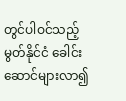တွင်ပါဝင်သည့် မွတ်နိုင်ငံ ခေါင်းဆောင်များလာ၍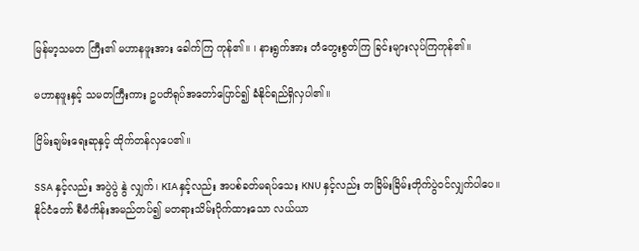မြန်မာ့သမတ ကြီး၏ မဟာနဖူးအား ခေါက်ကြ ကုန်၏။ ၊ နားရွက်အား တံတွေးစွတ်ကြ ခြင်းများလုပ်ကြကုန်၏။

မဟာနဖူးနှင့် သမတကြီးကား ဥပတိရုပ်အတော်ပြောင်၍ ခံနိုင်ရည်ရှိလှပါ၏။

ငြိမ်းချမ်းရေးဆုနှင့် ထိုက်တန်လှပေ၏။

SSA နှင့်လည်း အပွဲပွဲ နွဲ လျှက်၊ KIA နှင့်လည်း အပစ်ခတ်မရပ်သေး KNU နှင့်လည်း တခြိမ်းခြိမ်းတိုက်ပွဲဝင်လျှက်ပါပေ။ နိုင်ငံတော် စီမံကိန်းအမည်တပ်၍ မတရားသိမ်းပိုက်ထားသော လယ်ယာ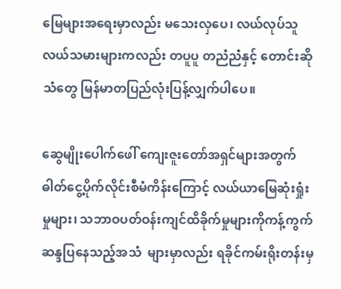မြေများအရေးမှာလည်း မသေးလှပေ၊ လယ်လုပ်သူ လယ်သမားများကလည်း တပူပူ တညံညံနှင့် တောင်းဆိုသံတွေ မြန်မာတပြည်လုံးပြန့်လျှက်ပါပေ။

ဆွေမျိုးပေါက်ဖေါ် ကျေးဇူးတော်အရှင်များအတွက် ဓါတ်ငွေ့ပိုက်လိုင်းစီမံကိန်းကြောင့် လယ်ယာမြေဆုံးရှုံးမှုများ၊ သဘာဝပတ်ဝန်းကျင်ထိခိုက်မှုများကိုကန့်ကွက် ဆန္ဒပြနေသည့်အသံ  များမှာလည်း ရခိုင်ကမ်းရိုးတန်းမှ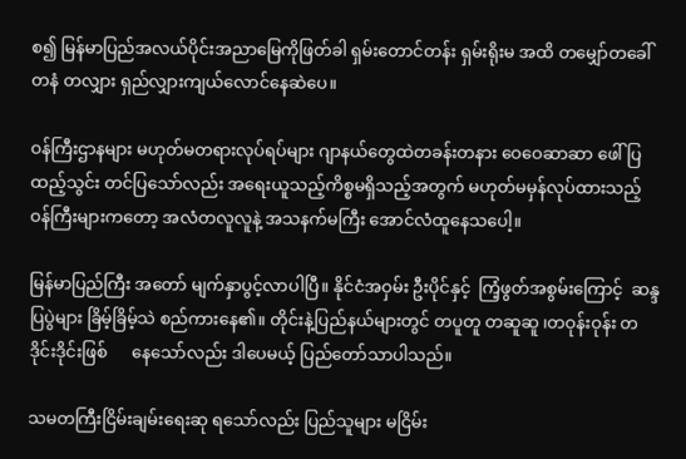စ၍ မြန်မာပြည်အလယ်ပိုင်းအညာမြေကိုဖြတ်ခါ ရှမ်းတောင်တန်း ရှမ်းရိုးမ အထိ တမျှော်တခေါ် တနံ တလျှား ရှည်လျှားကျယ်လောင်နေဆဲပေ။

ဝန်ကြီးဌာနများ မဟုတ်မတရားလုပ်ရပ်များ ဂျာနယ်တွေထဲတခန်းတနား ဝေဝေဆာဆာ ဖေါ်ပြ ထည့်သွင်း တင်ပြသော်လည်း အရေးယူသည့်ကိစ္စမရှိသည့်အတွက် မဟုတ်မမှန်လုပ်ထားသည့်   ဝန်ကြီးများကတော့ အလံတလူလူနဲ့ အသနက်မကြီး အောင်လံထူနေသပေါ့။

မြန်မာပြည်ကြီး အတော် မျက်နှာပွင့်လာပါပြီ။ နိုင်ငံအဝှမ်း ဦးပိုင်နှင့်  ကြံ့ဖွတ်အစွမ်းကြောင့်  ဆန္ဒပြပွဲများ ခြိမ့်ခြိမ့်သဲ စည်ကားနေ၏။ တိုင်းနဲ့ပြည်နယ်များတွင် တပူတူ တဆူဆူ ၊တဝုန်းဝုန်း တဒိုင်းဒိုင်းဖြစ်      နေသော်လည်း ဒါပေမယ့် ပြည်တော်သာပါသည်။

သမတကြီးငြိမ်းချမ်းရေးဆု ရသော်လည်း ပြည်သူများ မငြိမ်း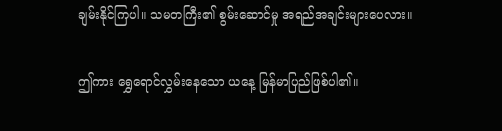ချမ်းနိုင်ကြပါ။ သမတကြီး၏ စွမ်းဆောင်မှု အရည်အချင်းများပေလား။

ဤကား ရွှေရောင်လွှမ်းနေသော ယနေ့ မြန်မာပြည်ဖြစ်ပါ၏။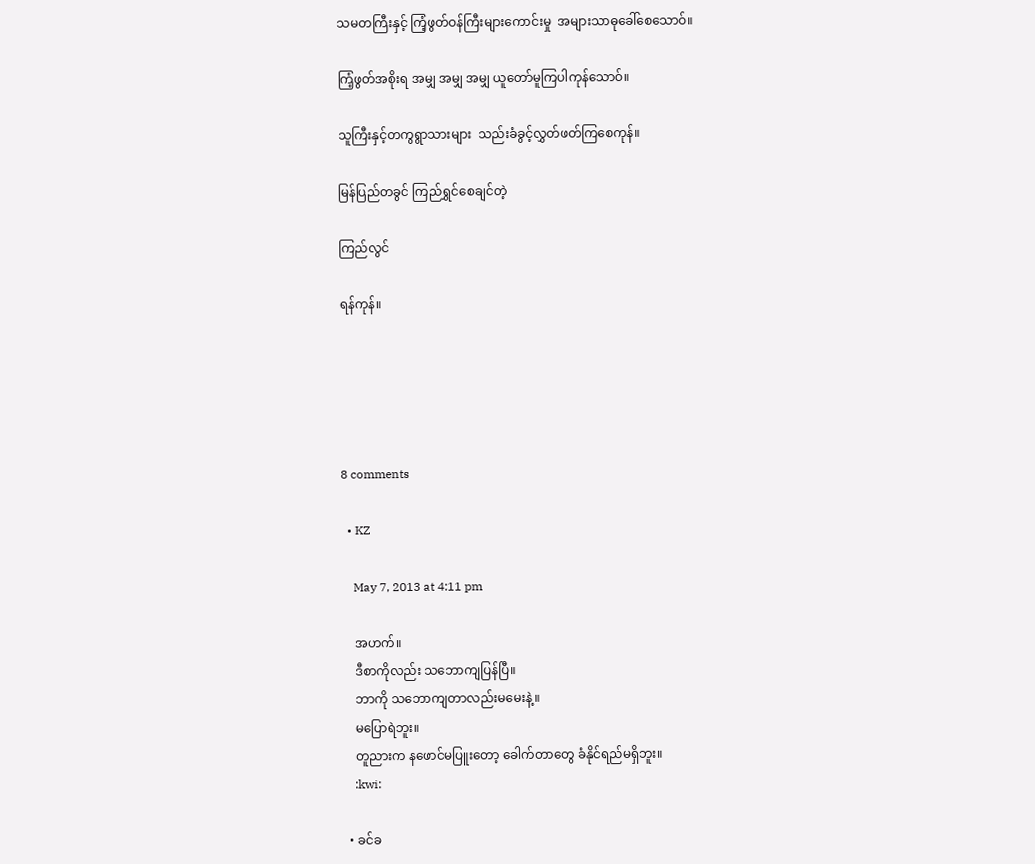သမတကြီးနှင့် ကြံ့ဖွတ်ဝန်ကြီးများကောင်းမှု  အများသာဓုခေါ်စေသောဝ်။

ကြံ့ဖွတ်အစိုးရ အမျှ အမျှ အမျှ ယူတော်မူကြပါကုန်သောဝ်။

သူကြီးနှင့်တကွရွာသားများ  သည်းခံခွင့်လွှတ်ဖတ်ကြစေကုန်။

မြန်ပြည်တခွင် ကြည်ရွှင်စေချင်တဲ့

ကြည်လွင်

ရန်ကုန်။





8 comments

  • KZ

    May 7, 2013 at 4:11 pm

    အဟက်။
    ဒီစာကိုလည်း သဘောကျပြန်ပြီ။
    ဘာကို သဘောကျတာလည်းမမေးနဲ့။
    မပြောရဲဘူး။
    တူညားက နဖောင်မပြူးတော့ ခေါက်တာတွေ ခံနိုင်ရည်မရှိဘူး။
    :kwi:

  • ခင်ခ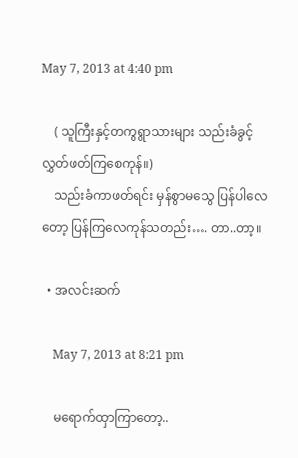May 7, 2013 at 4:40 pm

    ( သူကြီးနှင့်တကွရွာသားများ သည်းခံခွင့်လွှတ်ဖတ်ကြစေကုန်။)
    သည်းခံကာဖတ်ရင်း မှန်စွာမသွေ ပြန်ပါလေတော့ ပြန်ကြလေကုန်သတည်း…. တာ..တာ့။

  • အလင်းဆက်

    May 7, 2013 at 8:21 pm

    မရောက်ထှာကြာတော့..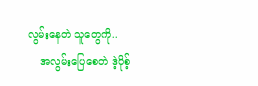လွမ်းနေတဲ သူတွေကို..
    အလွမ်းပြေစေတဲ ဒဲ့ပိုစ့်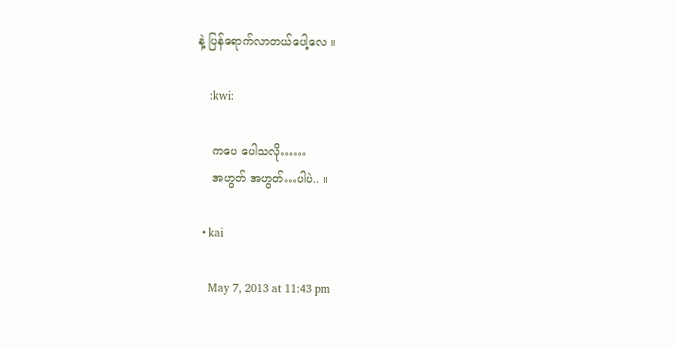နဲ့ ပြန်ရောက်လာတယ်ပေါ့လေ ။

    :kwi:

    ကပေ ပေါသလို……
    အဟွတ် အဟွတ်…ပါပဲ.. ။

  • kai

    May 7, 2013 at 11:43 pm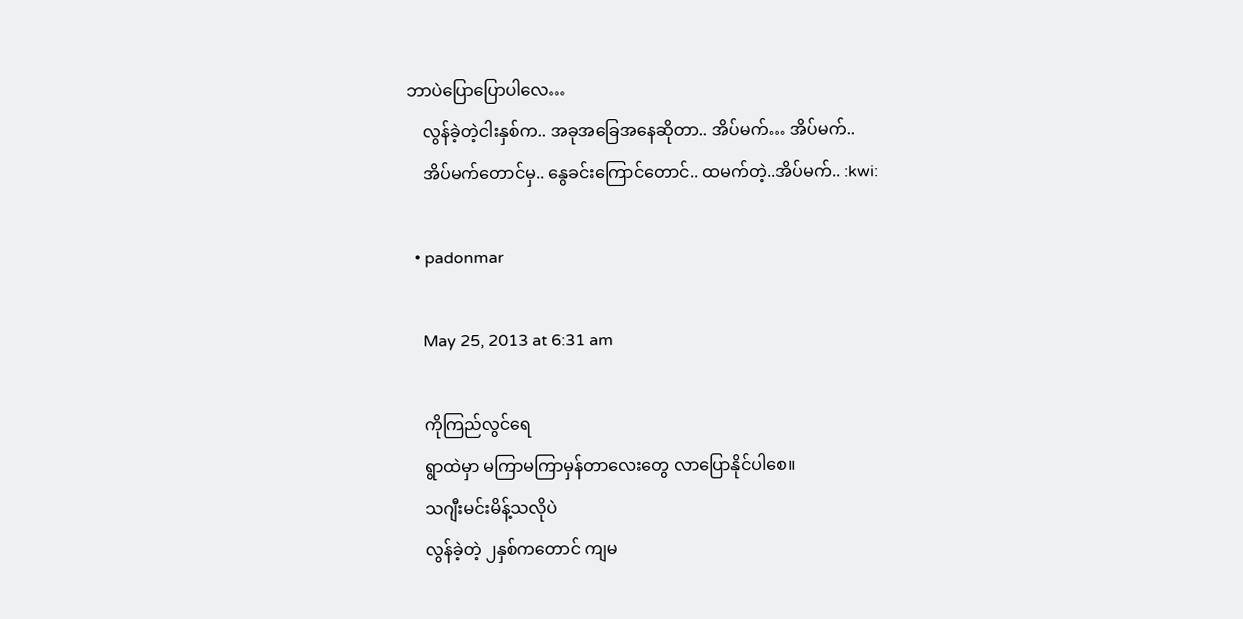ဘာပဲပြောပြောပါလေ…
    လွန်ခဲ့တဲ့ငါးနှစ်က.. အခုအခြေအနေဆိုတာ.. အိပ်မက်… အိပ်မက်..
    အိပ်မက်တောင်မှ.. နွေခင်းကြောင်တောင်.. ထမက်တဲ့..အိပ်မက်.. :kwi:

  • padonmar

    May 25, 2013 at 6:31 am

    ကိုကြည်လွင်ရေ
    ရွာထဲမှာ မကြာမကြာမှန်တာလေးတွေ လာပြောနိုင်ပါစေ။
    သဂျီးမင်းမိန့်သလိုပဲ
    လွန်ခဲ့တဲ့ ၂နှစ်ကတောင် ကျမ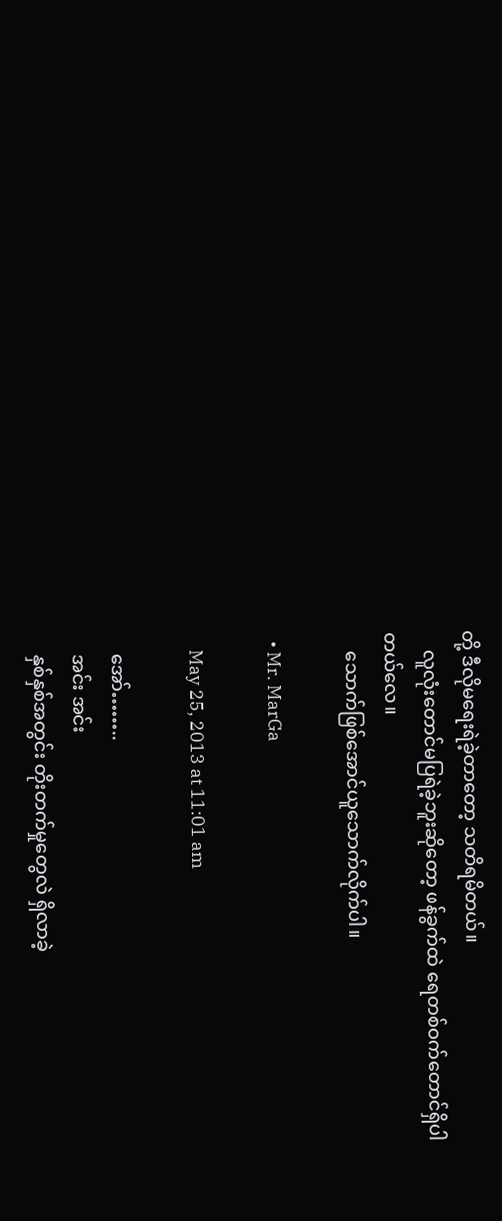တို့ ဒီလိုမရေးရဲခဲ့တာတော့ သတိရမိတယ်။
    လူလုံးတောင်မပြရဲခဲ့ဘူးဆိုတော့ ဖန်ခွက်ထဲ ရေတစ်ဝက်တောင်ရှိပါတယ်လေ။
    သောက်ဖြစ်အောင်ယူသောက်လိုက်ပါ။

  • Mr. MarGa

    May 25, 2013 at 11:01 am

    အော်……..
    အင်း အင်း
    နှစ်နှစ်အတွင်း တိုးတက်မှုတွေလဲ ရှိလာခဲ့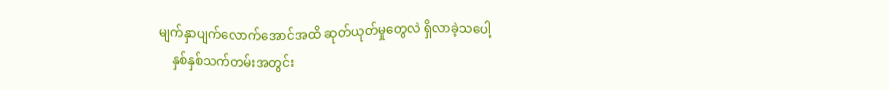မျက်နှာပျက်လောက်အောင်အထိ ဆုတ်ယုတ်မှုတွေလဲ ရှိလာခဲ့သပေါ့
    နှစ်နှစ်သက်တမ်းအတွင်း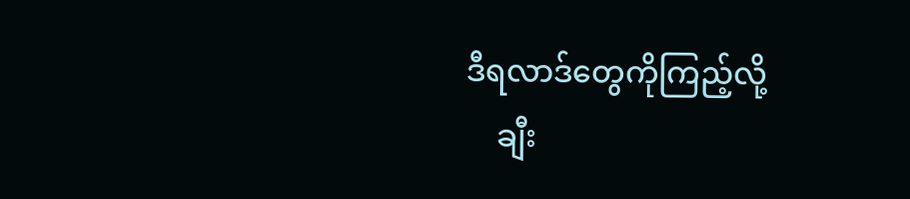ဒီရလာဒ်တွေကိုကြည့်လို့
    ချီး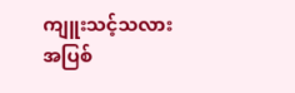ကျူးသင့်သလား အပြစ်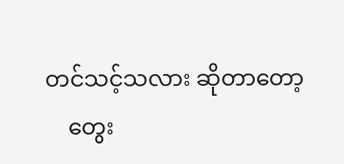တင်သင့်သလား ဆိုတာတော့
    တွေး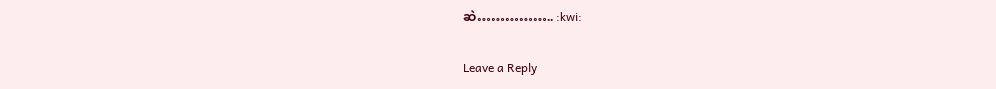ဆဲ…………….. :kwi:

Leave a Reply